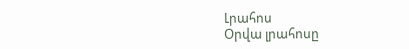Լրահոս
Օրվա լրահոսը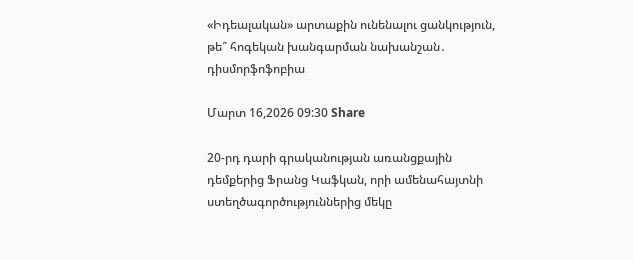«Իդեալական» արտաքին ունենալու ցանկություն, թե՞ հոգեկան խանգարման նախանշան․ դիսմորֆոֆոբիա

Մարտ 16,2026 09:30 Share

20-րդ դարի գրականության առանցքային դեմքերից Ֆրանց Կաֆկան, որի ամենահայտնի ստեղծագործություններից մեկը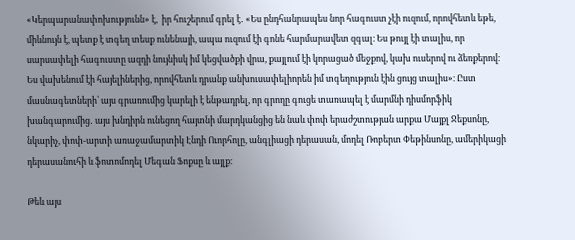«Կերպարանափոխությունն» է,  իր հուշերում գրել է․ «Ես ընդհանրապես նոր հագուստ չէի ուզում, որովհետև եթե, միևնույն է, պետք է տգեղ տեսք ունենայի, ապա ուզում էի գոնե հարմարավետ զգալ։ Ես թույլ էի տալիս, որ սարսափելի հագուստը ազդի նույնիսկ իմ կեցվածքի վրա, քայլում էի կորացած մեջքով, կախ ուսերով ու ձեռքերով։ Ես վախենում էի հայելիներից, որովհետև դրանք անխուսափելիորեն իմ տգեղություն էին ցույց տալիս»։ Ըստ մասնագետների՝ այս գրառումից կարելի է ենթադրել, որ գրողը գուցե տառապել է մարմնի դիսմորֆիկ խանգարումից․ այս խնդիրն ունեցող հայտնի մարդկանցից են նաև փոփ երաժշտության արքա Մայքլ Ջեքսոնը,  նկարիչ, փոփ-արտի առաջամարտիկ Էնդի Ուորհոլը, անգլիացի դերասան, մոդել Ռոբերտ Փեթինսոնը, ամերիկացի դերասանուհի և ֆոտոմոդել Մեգան Ֆոքսը և այլք։

Թեև այս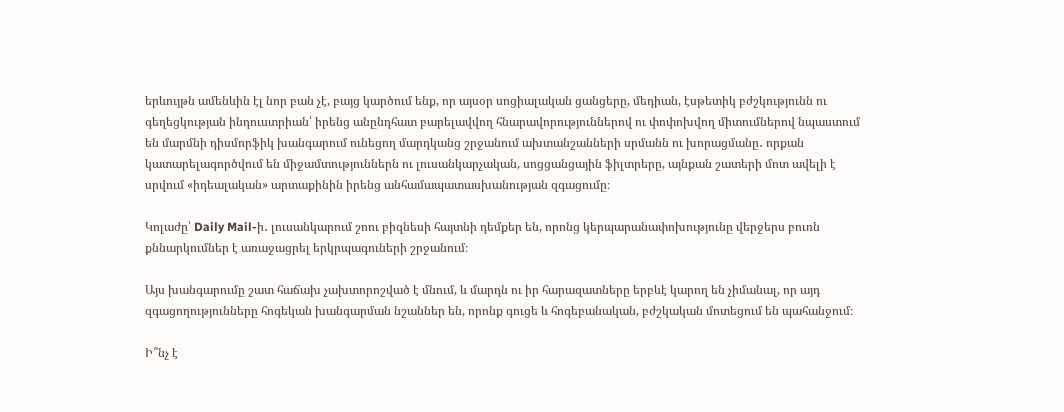երևույթն ամենևին էլ նոր բան չէ, բայց կարծում ենք, որ այսօր սոցիալական ցանցերը, մեդիան, էսթետիկ բժշկությունն ու գեղեցկության ինդուստրիան՝ իրենց անընդհատ բարելավվող հնարավորություններով ու փոփոխվող միտումներով նպաստում են մարմնի դիսմորֆիկ խանգարում ունեցող մարդկանց շրջանում ախտանշանների սրմանն ու խորացմանը․ որքան կատարելագործվում են միջամտություններն ու լուսանկարչական, սոցցանցային ֆիլտրերը, այնքան շատերի մոտ ավելի է սրվում «իդեալական» արտաքինին իրենց անհամապատասխանության զգացումը։

Կոլաժը՝ Daily Mail-ի․ լուսանկարում շոու բիզնեսի հայտնի դեմքեր են, որոնց կերպարանափոխությունը վերջերս բուռն քննարկումներ է առաջացրել երկրպագուների շրջանում։

Այս խանգարումը շատ հաճախ չախտորոշված է մնում, և մարդն ու իր հարազատները երբևէ կարող են չիմանալ, որ այդ զգացողությունները հոգեկան խանգարման նշաններ են, որոնք գուցե և հոգեբանական, բժշկական մոտեցում են պահանջում։

Ի՞նչ է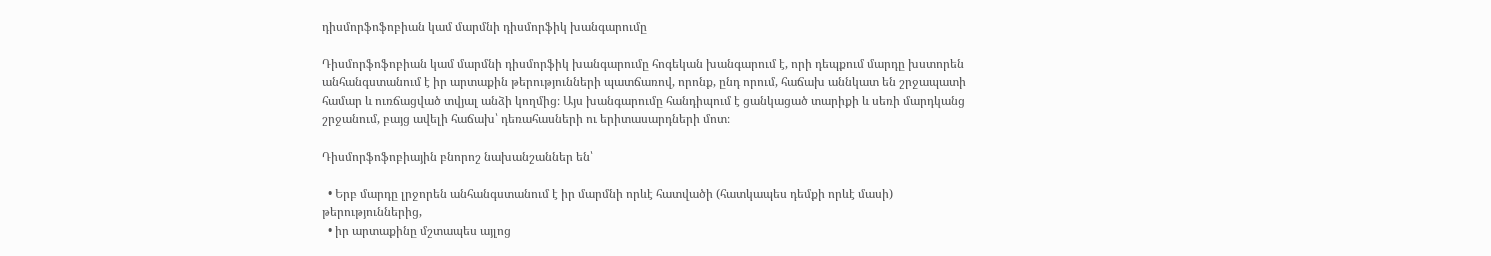դիսմորֆոֆոբիան կամ մարմնի դիսմորֆիկ խանգարումը

Դիսմորֆոֆոբիան կամ մարմնի դիսմորֆիկ խանգարումը հոգեկան խանգարում է, որի դեպքում մարդը խստորեն անհանգստանում է իր արտաքին թերությունների պատճառով, որոնք, ընդ որում, հաճախ աննկատ են շրջապատի համար և ուռճացված տվյալ անձի կողմից։ Այս խանգարումը հանդիպում է ցանկացած տարիքի և սեռի մարդկանց շրջանում, բայց ավելի հաճախ՝ դեռահասների ու երիտասարդների մոտ։

Դիսմորֆոֆոբիային բնորոշ նախանշաններ են՝

  • Երբ մարդը լրջորեն անհանգստանում է իր մարմնի որևէ հատվածի (հատկապես դեմքի որևէ մասի) թերություններից,
  • իր արտաքինը մշտապես այլոց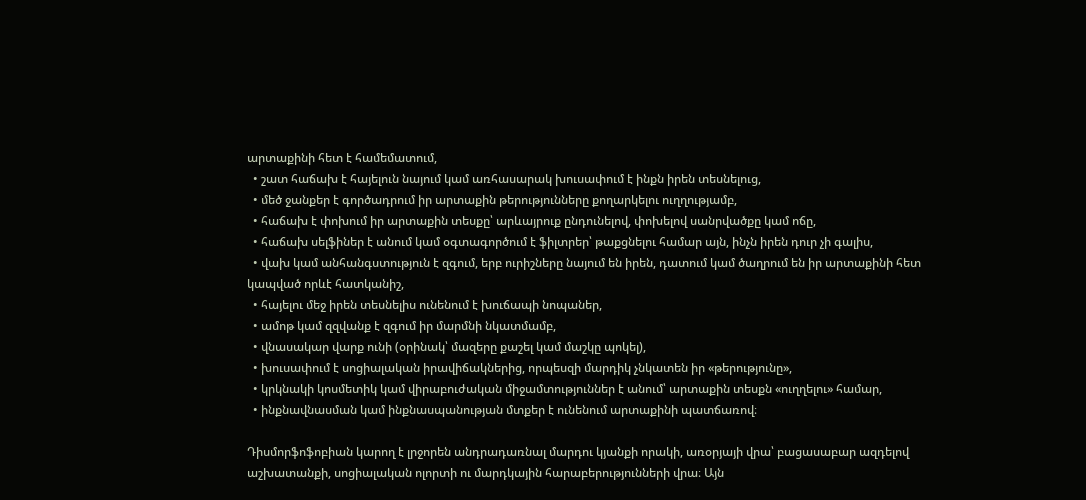արտաքինի հետ է համեմատում,
  • շատ հաճախ է հայելուն նայում կամ առհասարակ խուսափում է ինքն իրեն տեսնելուց,
  • մեծ ջանքեր է գործադրում իր արտաքին թերությունները քողարկելու ուղղությամբ,
  • հաճախ է փոխում իր արտաքին տեսքը՝ արևայրուք ընդունելով, փոխելով սանրվածքը կամ ոճը,
  • հաճախ սելֆիներ է անում կամ օգտագործում է ֆիլտրեր՝ թաքցնելու համար այն, ինչն իրեն դուր չի գալիս,
  • վախ կամ անհանգստություն է զգում, երբ ուրիշները նայում են իրեն, դատում կամ ծաղրում են իր արտաքինի հետ կապված որևէ հատկանիշ,
  • հայելու մեջ իրեն տեսնելիս ունենում է խուճապի նոպաներ,
  • ամոթ կամ զզվանք է զգում իր մարմնի նկատմամբ,
  • վնասակար վարք ունի (օրինակ՝ մազերը քաշել կամ մաշկը պոկել),
  • խուսափում է սոցիալական իրավիճակներից, որպեսզի մարդիկ չնկատեն իր «թերությունը»,
  • կրկնակի կոսմետիկ կամ վիրաբուժական միջամտություններ է անում՝ արտաքին տեսքն «ուղղելու» համար,
  • ինքնավնասման կամ ինքնասպանության մտքեր է ունենում արտաքինի պատճառով։

Դիսմորֆոֆոբիան կարող է լրջորեն անդրադառնալ մարդու կյանքի որակի, առօրյայի վրա՝ բացասաբար ազդելով աշխատանքի, սոցիալական ոլորտի ու մարդկային հարաբերությունների վրա։ Այն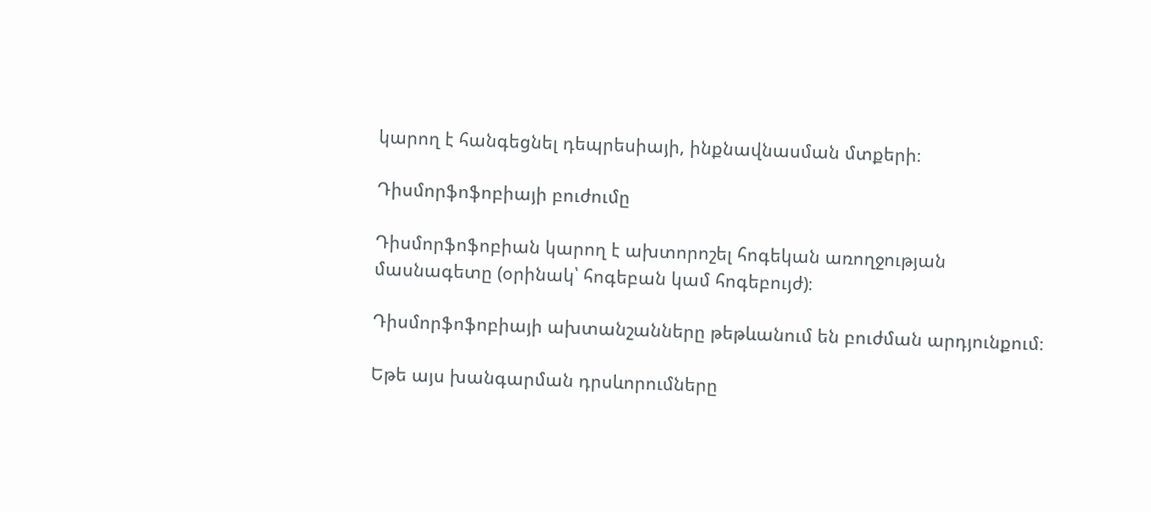կարող է հանգեցնել դեպրեսիայի, ինքնավնասման մտքերի։

Դիսմորֆոֆոբիայի բուժումը

Դիսմորֆոֆոբիան կարող է ախտորոշել հոգեկան առողջության մասնագետը (օրինակ՝ հոգեբան կամ հոգեբույժ)։

Դիսմորֆոֆոբիայի ախտանշանները թեթևանում են բուժման արդյունքում։

Եթե այս խանգարման դրսևորումները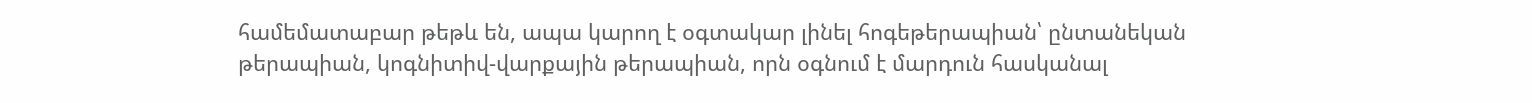համեմատաբար թեթև են, ապա կարող է օգտակար լինել հոգեթերապիան՝ ընտանեկան թերապիան, կոգնիտիվ-վարքային թերապիան, որն օգնում է մարդուն հասկանալ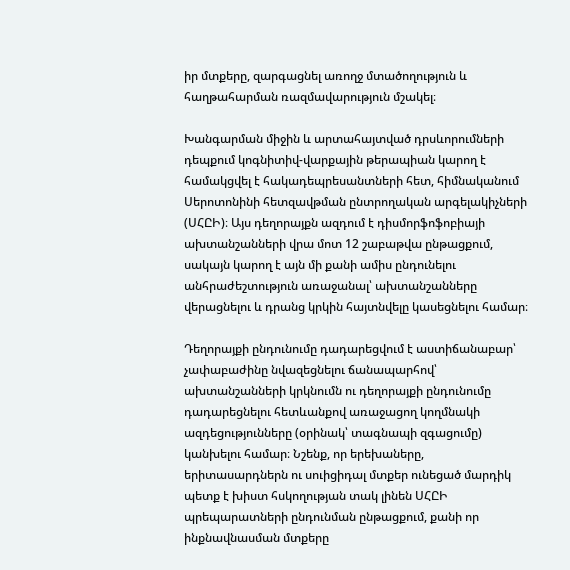իր մտքերը, զարգացնել առողջ մտածողություն և հաղթահարման ռազմավարություն մշակել։

Խանգարման միջին և արտահայտված դրսևորումների դեպքում կոգնիտիվ-վարքային թերապիան կարող է համակցվել է հակադեպրեսանտների հետ, հիմնականում Սերոտոնինի հետզավթման ընտրողական արգելակիչների (ՍՀԸԻ)։ Այս դեղորայքն ազդում է դիսմորֆոֆոբիայի ախտանշանների վրա մոտ 12 շաբաթվա ընթացքում, սակայն կարող է այն մի քանի ամիս ընդունելու անհրաժեշտություն առաջանալ՝ ախտանշանները վերացնելու և դրանց կրկին հայտնվելը կասեցնելու համար։

Դեղորայքի ընդունումը դադարեցվում է աստիճանաբար՝ չափաբաժինը նվազեցնելու ճանապարհով՝ ախտանշանների կրկնումն ու դեղորայքի ընդունումը դադարեցնելու հետևանքով առաջացող կողմնակի ազդեցությունները (օրինակ՝ տագնապի զգացումը) կանխելու համար։ Նշենք, որ երեխաները, երիտասարդներն ու սուիցիդալ մտքեր ունեցած մարդիկ պետք է խիստ հսկողության տակ լինեն ՍՀԸԻ պրեպարատների ընդունման ընթացքում, քանի որ ինքնավնասման մտքերը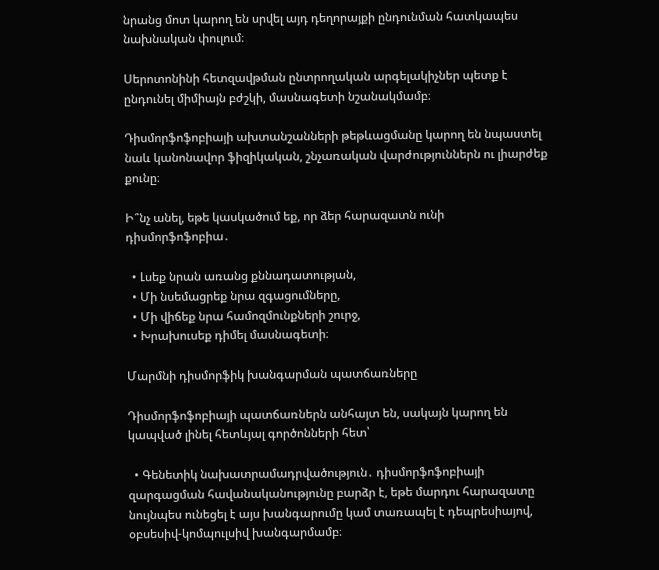նրանց մոտ կարող են սրվել այդ դեղորայքի ընդունման հատկապես նախնական փուլում։

Սերոտոնինի հետզավթման ընտրողական արգելակիչներ պետք է ընդունել միմիայն բժշկի, մասնագետի նշանակմամբ։

Դիսմորֆոֆոբիայի ախտանշանների թեթևացմանը կարող են նպաստել նաև կանոնավոր ֆիզիկական, շնչառական վարժություններն ու լիարժեք քունը։

Ի՞նչ անել, եթե կասկածում եք, որ ձեր հարազատն ունի դիսմորֆոֆոբիա․

  • Լսեք նրան առանց քննադատության,
  • Մի նսեմացրեք նրա զգացումները,
  • Մի վիճեք նրա համոզմունքների շուրջ,
  • Խրախուսեք դիմել մասնագետի։

Մարմնի դիսմորֆիկ խանգարման պատճառները

Դիսմորֆոֆոբիայի պատճառներն անհայտ են, սակայն կարող են կապված լինել հետևյալ գործոնների հետ՝

  • Գենետիկ նախատրամադրվածություն․ դիսմորֆոֆոբիայի զարգացման հավանականությունը բարձր է, եթե մարդու հարազատը նույնպես ունեցել է այս խանգարումը կամ տառապել է դեպրեսիայով, օբսեսիվ-կոմպուլսիվ խանգարմամբ։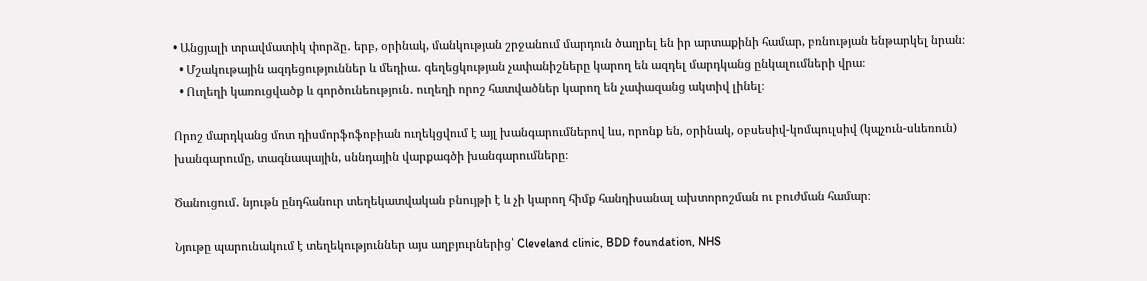• Անցյալի տրավմատիկ փորձը․ երբ, օրինակ, մանկության շրջանում մարդուն ծաղրել են իր արտաքինի համար, բռնության ենթարկել նրան։
  • Մշակութային ազդեցություններ և մեդիա․ գեղեցկության չափանիշները կարող են ազդել մարդկանց ընկալումների վրա։
  • Ուղեղի կառուցվածք և գործունեություն․ ուղեղի որոշ հատվածներ կարող են չափազանց ակտիվ լինել։

Որոշ մարդկանց մոտ դիսմորֆոֆոբիան ուղեկցվում է այլ խանգարումներով ևս, որոնք են, օրինակ, օբսեսիվ-կոմպուլսիվ (կպչուն-սևեռուն) խանգարումը, տագնապային, սննդային վարքագծի խանգարումները։

Ծանուցում․ նյութն ընդհանուր տեղեկատվական բնույթի է և չի կարող հիմք հանդիսանալ ախտորոշման ու բուժման համար։

Նյութը պարունակում է տեղեկություններ այս աղբյուրներից՝ Cleveland clinic, BDD foundation, NHS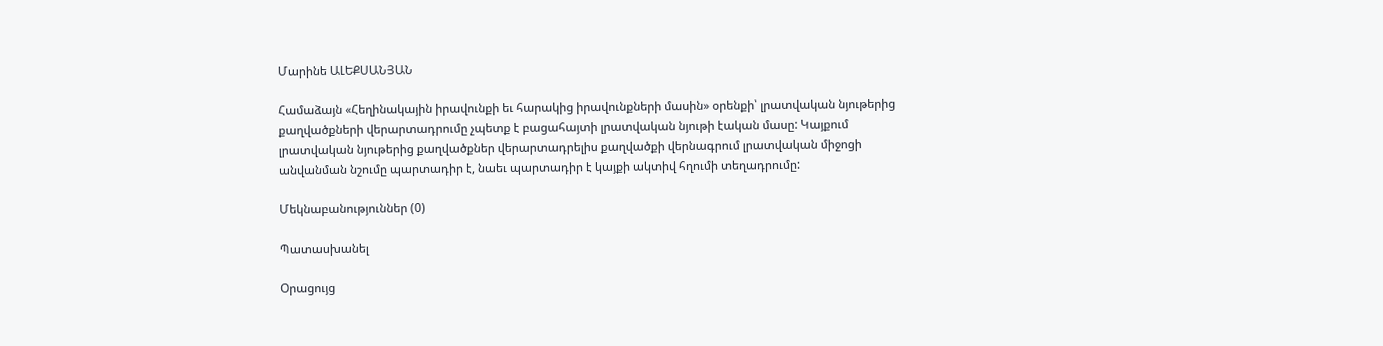Մարինե ԱԼԵՔՍԱՆՅԱՆ

Համաձայն «Հեղինակային իրավունքի եւ հարակից իրավունքների մասին» օրենքի՝ լրատվական նյութերից քաղվածքների վերարտադրումը չպետք է բացահայտի լրատվական նյութի էական մասը: Կայքում լրատվական նյութերից քաղվածքներ վերարտադրելիս քաղվածքի վերնագրում լրատվական միջոցի անվանման նշումը պարտադիր է, նաեւ պարտադիր է կայքի ակտիվ հղումի տեղադրումը:

Մեկնաբանություններ (0)

Պատասխանել

Օրացույց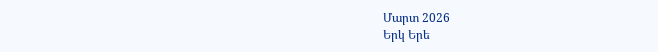Մարտ 2026
Երկ Երե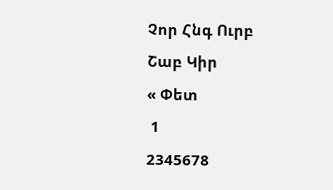Չոր Հնգ Ուրբ Շաբ Կիր
« Փետ
 1
2345678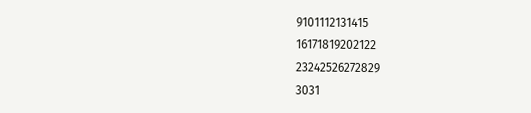9101112131415
16171819202122
23242526272829
3031